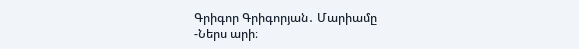Գրիգոր Գրիգորյան․ Մարիամը
-Ներս արի։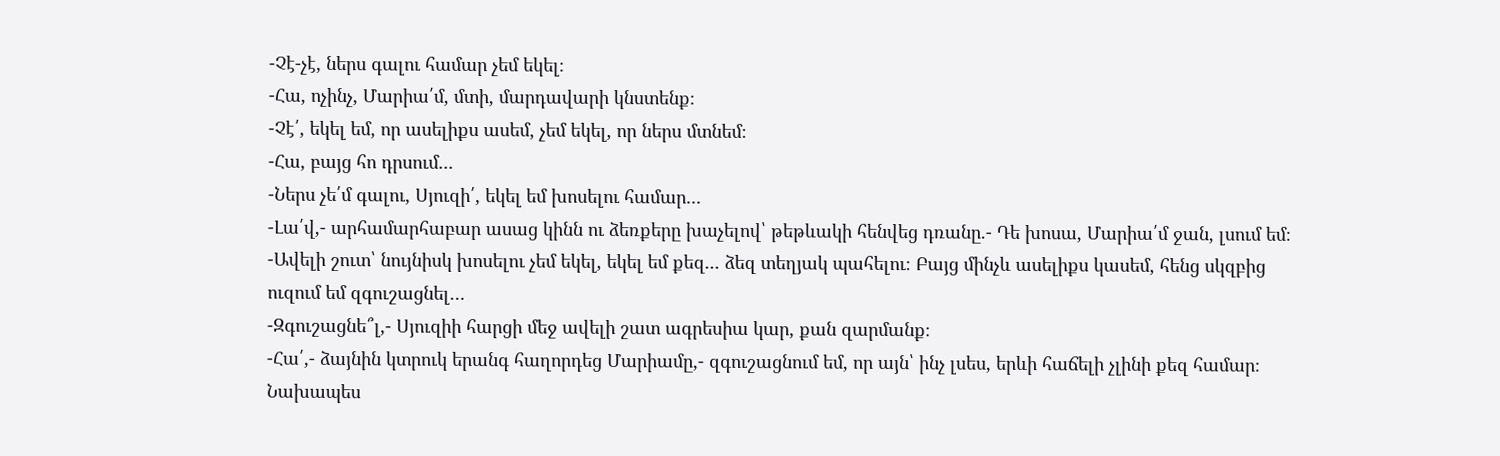-Չէ-չէ, ներս գալու համար չեմ եկել։
-Հա, ոչինչ, Մարիա՛մ, մտի, մարդավարի կնստենք։
-Չէ՛, եկել եմ, որ ասելիքս ասեմ, չեմ եկել, որ ներս մտնեմ։
-Հա, բայց հո դրսում․․․
-Ներս չե՛մ գալու, Սյուզի՛, եկել եմ խոսելու համար․․․
-Լա՛վ,- արհամարհաբար ասաց կինն ու ձեռքերը խաչելով՝ թեթևակի հենվեց դռանը.- Դե խոսա, Մարիա՛մ ջան, լսում եմ։
-Ավելի շուտ՝ նույնիսկ խոսելու չեմ եկել, եկել եմ քեզ․․․ ձեզ տեղյակ պահելու։ Բայց մինչև ասելիքս կասեմ, հենց սկզբից ուզում եմ զգուշացնել…
-Զգուշացնե՞լ,- Սյուզիի հարցի մեջ ավելի շատ ագրեսիա կար, քան զարմանք։
-Հա՛,- ձայնին կտրուկ երանգ հաղորդեց Մարիամը,- զգուշացնում եմ, որ այն՝ ինչ լսես, երևի հաճելի չլինի քեզ համար։ Նախապես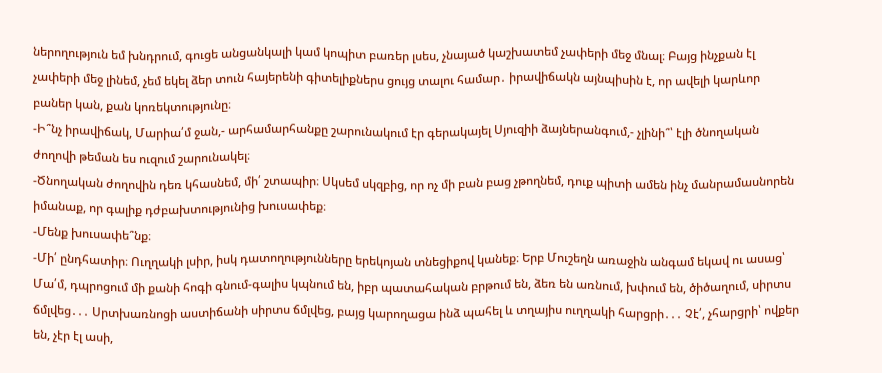ներողություն եմ խնդրում, գուցե անցանկալի կամ կոպիտ բառեր լսես, չնայած կաշխատեմ չափերի մեջ մնալ։ Բայց ինչքան էլ չափերի մեջ լինեմ, չեմ եկել ձեր տուն հայերենի գիտելիքներս ցույց տալու համար․ իրավիճակն այնպիսին է, որ ավելի կարևոր բաներ կան, քան կոռեկտությունը։
-Ի՞նչ իրավիճակ, Մարիա՛մ ջան,- արհամարհանքը շարունակում էր գերակայել Սյուզիի ձայներանգում,- չլինի՞՝ էլի ծնողական ժողովի թեման ես ուզում շարունակել։
-Ծնողական ժողովին դեռ կհասնեմ, մի՛ շտապիր։ Սկսեմ սկզբից, որ ոչ մի բան բաց չթողնեմ, դուք պիտի ամեն ինչ մանրամասնորեն իմանաք, որ գալիք դժբախտությունից խուսափեք։
-Մենք խուսափե՞նք։
-Մի՛ ընդհատիր։ Ուղղակի լսիր, իսկ դատողությունները երեկոյան տնեցիքով կանեք։ Երբ Մուշեղն առաջին անգամ եկավ ու ասաց՝ Մա՛մ, դպրոցում մի քանի հոգի գնում-գալիս կպնում են, իբր պատահական բրթում են, ձեռ են առնում, խփում են, ծիծաղում, սիրտս ճմլվեց․․․ Սրտխառնոցի աստիճանի սիրտս ճմլվեց, բայց կարողացա ինձ պահել և տղայիս ուղղակի հարցրի․․․ Չէ՛, չհարցրի՝ ովքեր են, չէր էլ ասի,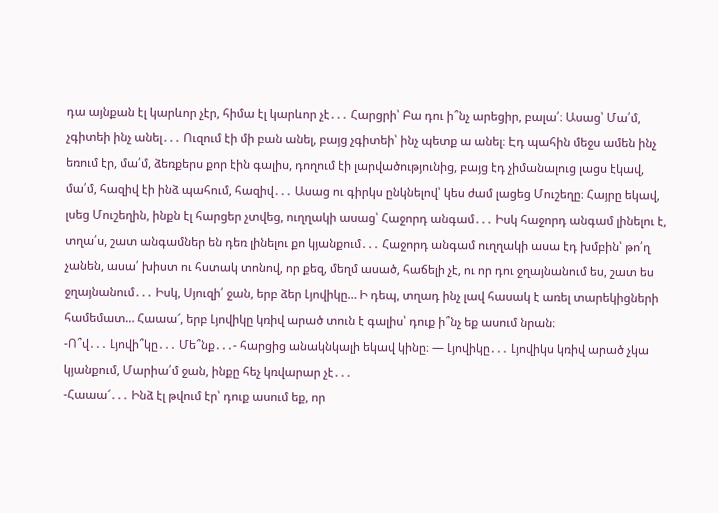դա այնքան էլ կարևոր չէր, հիմա էլ կարևոր չէ․․․ Հարցրի՝ Բա դու ի՞նչ արեցիր, բալա՛։ Ասաց՝ Մա՛մ, չգիտեի ինչ անել․․․ Ուզում էի մի բան անել, բայց չգիտեի՝ ինչ պետք ա անել։ Էդ պահին մեջս ամեն ինչ եռում էր, մա՛մ, ձեռքերս քոր էին գալիս, դողում էի լարվածությունից, բայց էդ չիմանալուց լացս էկավ, մա՛մ, հազիվ էի ինձ պահում, հազիվ․․․ Ասաց ու գիրկս ընկնելով՝ կես ժամ լացեց Մուշեղը։ Հայրը եկավ, լսեց Մուշեղին, ինքն էլ հարցեր չտվեց, ուղղակի ասաց՝ Հաջորդ անգամ․․․ Իսկ հաջորդ անգամ լինելու է, տղա՛ս, շատ անգամներ են դեռ լինելու քո կյանքում․․․ Հաջորդ անգամ ուղղակի ասա էդ խմբին՝ թո՛ղ չանեն, ասա՛ խիստ ու հստակ տոնով, որ քեզ, մեղմ ասած, հաճելի չէ, ու որ դու ջղայնանում ես, շատ ես ջղայնանում․․․ Իսկ, Սյուզի՛ ջան, երբ ձեր Լյովիկը… Ի դեպ, տղադ ինչ լավ հասակ է առել տարեկիցների համեմատ… Հաաա՜, երբ Լյովիկը կռիվ արած տուն է գալիս՝ դուք ի՞նչ եք ասում նրան։
-Ո՞վ․․․ Լյովի՞կը․․․ Մե՞նք․․․- հարցից անակնկալի եկավ կինը։ — Լյովիկը․․․ Լյովիկս կռիվ արած չկա կյանքում, Մարիա՛մ ջան, ինքը հեչ կռվարար չէ․․․
-Հաաա՜․․․ Ինձ էլ թվում էր՝ դուք ասում եք, որ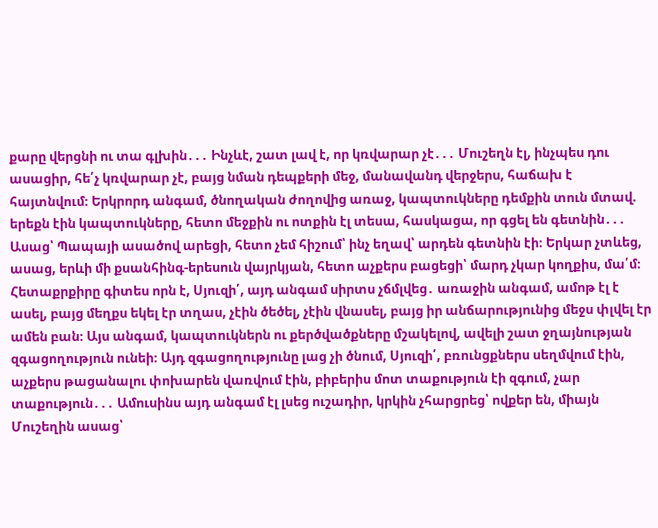քարը վերցնի ու տա գլխին․․․ Ինչևէ, շատ լավ է, որ կռվարար չէ․․․ Մուշեղն էլ, ինչպես դու ասացիր, հե՛չ կռվարար չէ, բայց նման դեպքերի մեջ, մանավանդ վերջերս, հաճախ է հայտնվում։ Երկրորդ անգամ, ծնողական ժողովից առաջ, կապտուկները դեմքին տուն մտավ. երեքն էին կապտուկները, հետո մեջքին ու ոտքին էլ տեսա, հասկացա, որ գցել են գետնին․․․ Ասաց՝ Պապայի ասածով արեցի, հետո չեմ հիշում՝ ինչ եղավ՝ արդեն գետնին էի։ Երկար չտևեց, ասաց, երևի մի քսանհինգ-երեսուն վայրկյան, հետո աչքերս բացեցի՝ մարդ չկար կողքիս, մա՛մ։ Հետաքրքիրը գիտես որն է, Սյուզի՛, այդ անգամ սիրտս չճմլվեց․ առաջին անգամ, ամոթ էլ է ասել, բայց մեղքս եկել էր տղաս, չէին ծեծել, չէին վնասել, բայց իր անճարությունից մեջս փլվել էր ամեն բան։ Այս անգամ, կապտուկներն ու քերծվածքները մշակելով, ավելի շատ ջղայնության զգացողություն ունեի։ Այդ զգացողությունը լաց չի ծնում, Սյուզի՛, բռունցքներս սեղմվում էին, աչքերս թացանալու փոխարեն վառվում էին, բիբերիս մոտ տաքություն էի զգում, չար տաքություն․․․ Ամուսինս այդ անգամ էլ լսեց ուշադիր, կրկին չհարցրեց՝ ովքեր են, միայն Մուշեղին ասաց՝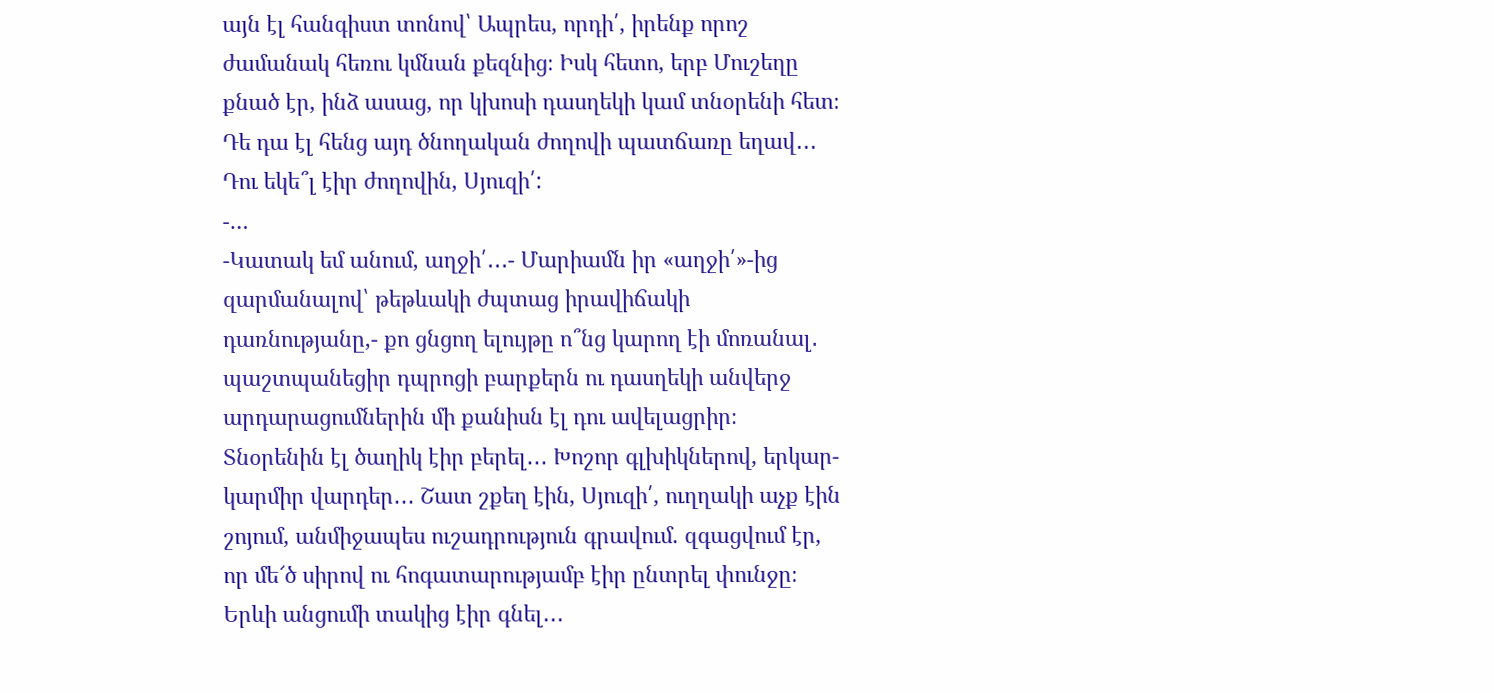այն էլ հանգիստ տոնով՝ Ապրես, որդի՛, իրենք որոշ ժամանակ հեռու կմնան քեզնից։ Իսկ հետո, երբ Մուշեղը քնած էր, ինձ ասաց, որ կխոսի դասղեկի կամ տնօրենի հետ։ Դե դա էլ հենց այդ ծնողական ժողովի պատճառը եղավ․․․ Դու եկե՞լ էիր ժողովին, Սյուզի՛:
-…
-Կատակ եմ անում, աղջի՛․․․- Մարիամն իր «աղջի՛»-ից զարմանալով՝ թեթևակի ժպտաց իրավիճակի դառնությանը,- քո ցնցող ելույթը ո՞նց կարող էի մոռանալ․ պաշտպանեցիր դպրոցի բարքերն ու դասղեկի անվերջ արդարացումներին մի քանիսն էլ դու ավելացրիր։ Տնօրենին էլ ծաղիկ էիր բերել․․․ Խոշոր գլխիկներով, երկար-կարմիր վարդեր․․․ Շատ շքեղ էին, Սյուզի՛, ուղղակի աչք էին շոյում, անմիջապես ուշադրություն գրավում. զգացվում էր, որ մե՜ծ սիրով ու հոգատարությամբ էիր ընտրել փունջը։ Երևի անցումի տակից էիր գնել․․․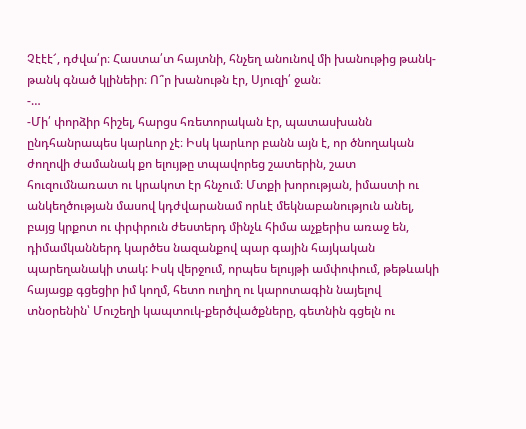Չէէէ՜, դժվա՛ր։ Հաստա՛տ հայտնի, հնչեղ անունով մի խանութից թանկ-թանկ գնած կլինեիր։ Ո՞ր խանութն էր, Սյուզի՛ ջան։
-…
-Մի՛ փորձիր հիշել, հարցս հռետորական էր, պատասխանն ընդհանրապես կարևոր չէ։ Իսկ կարևոր բանն այն է, որ ծնողական ժողովի ժամանակ քո ելույթը տպավորեց շատերին, շատ հուզումնառատ ու կրակոտ էր հնչում։ Մտքի խորության, իմաստի ու անկեղծության մասով կդժվարանամ որևէ մեկնաբանություն անել, բայց կրքոտ ու փրփրուն ժեստերդ մինչև հիմա աչքերիս առաջ են, դիմամկաններդ կարծես նազանքով պար գային հայկական պարեղանակի տակ: Իսկ վերջում, որպես ելույթի ամփոփում, թեթևակի հայացք գցեցիր իմ կողմ, հետո ուղիղ ու կարոտագին նայելով տնօրենին՝ Մուշեղի կապտուկ-քերծվածքները, գետնին գցելն ու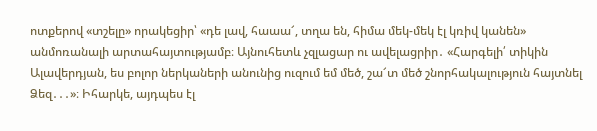ոտքերով «տշելը» որակեցիր՝ «դե լավ, հաաա՜, տղա են, հիմա մեկ-մեկ էլ կռիվ կանեն» անմոռանալի արտահայտությամբ։ Այնուհետև չզլացար ու ավելացրիր․ «Հարգելի՛ տիկին Ալավերդյան, ես բոլոր ներկաների անունից ուզում եմ մեծ, շա՜տ մեծ շնորհակալություն հայտնել Ձեզ․․․»։ Իհարկե, այդպես էլ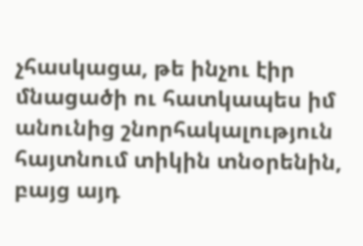չհասկացա, թե ինչու էիր մնացածի ու հատկապես իմ անունից շնորհակալություն հայտնում տիկին տնօրենին, բայց այդ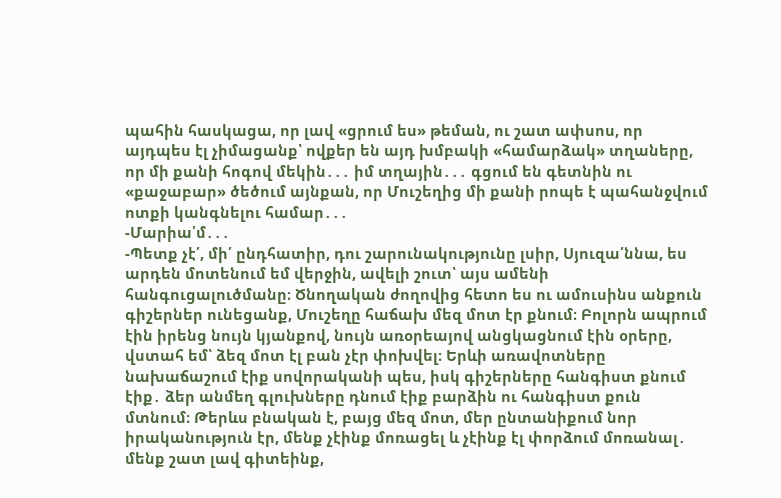պահին հասկացա, որ լավ «ցրում ես» թեման, ու շատ ափսոս, որ այդպես էլ չիմացանք՝ ովքեր են այդ խմբակի «համարձակ» տղաները, որ մի քանի հոգով մեկին․․․ իմ տղային․․․ գցում են գետնին ու «քաջաբար» ծեծում այնքան, որ Մուշեղից մի քանի րոպե է պահանջվում ոտքի կանգնելու համար․․․
-Մարիա՛մ․․․
-Պետք չէ՛, մի՛ ընդհատիր, դու շարունակությունը լսիր, Սյուզա՛ննա, ես արդեն մոտենում եմ վերջին, ավելի շուտ՝ այս ամենի հանգուցալուծմանը։ Ծնողական ժողովից հետո ես ու ամուսինս անքուն գիշերներ ունեցանք, Մուշեղը հաճախ մեզ մոտ էր քնում։ Բոլորն ապրում էին իրենց նույն կյանքով, նույն առօրեայով անցկացնում էին օրերը, վստահ եմ՝ ձեզ մոտ էլ բան չէր փոխվել։ Երևի առավոտները նախաճաշում էիք սովորականի պես, իսկ գիշերները հանգիստ քնում էիք․ ձեր անմեղ գլուխները դնում էիք բարձին ու հանգիստ քուն մտնում։ Թերևս բնական է, բայց մեզ մոտ, մեր ընտանիքում նոր իրականություն էր, մենք չէինք մոռացել և չէինք էլ փորձում մոռանալ․ մենք շատ լավ գիտեինք,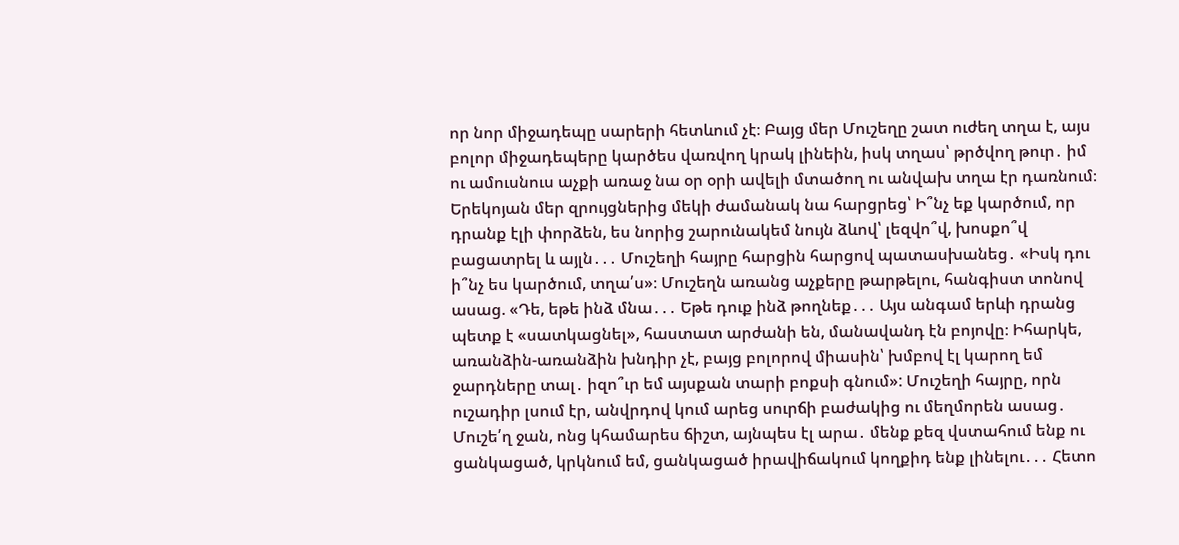որ նոր միջադեպը սարերի հետևում չէ։ Բայց մեր Մուշեղը շատ ուժեղ տղա է, այս բոլոր միջադեպերը կարծես վառվող կրակ լինեին, իսկ տղաս՝ թրծվող թուր․ իմ ու ամուսնուս աչքի առաջ նա օր օրի ավելի մտածող ու անվախ տղա էր դառնում։ Երեկոյան մեր զրույցներից մեկի ժամանակ նա հարցրեց՝ Ի՞նչ եք կարծում, որ դրանք էլի փորձեն, ես նորից շարունակեմ նույն ձևով՝ լեզվո՞վ, խոսքո՞վ բացատրել և այլն․․․ Մուշեղի հայրը հարցին հարցով պատասխանեց․ «Իսկ դու ի՞նչ ես կարծում, տղա՛ս»։ Մուշեղն առանց աչքերը թարթելու, հանգիստ տոնով ասաց. «Դե, եթե ինձ մնա․․․ Եթե դուք ինձ թողնեք․․․ Այս անգամ երևի դրանց պետք է «սատկացնել», հաստատ արժանի են, մանավանդ էն բոյովը։ Իհարկե, առանձին-առանձին խնդիր չէ, բայց բոլորով միասին՝ խմբով էլ կարող եմ ջարդները տալ․ իզո՞ւր եմ այսքան տարի բոքսի գնում»: Մուշեղի հայրը, որն ուշադիր լսում էր, անվրդով կում արեց սուրճի բաժակից ու մեղմորեն ասաց․ Մուշե՛ղ ջան, ոնց կհամարես ճիշտ, այնպես էլ արա․ մենք քեզ վստահում ենք ու ցանկացած, կրկնում եմ, ցանկացած իրավիճակում կողքիդ ենք լինելու․․․ Հետո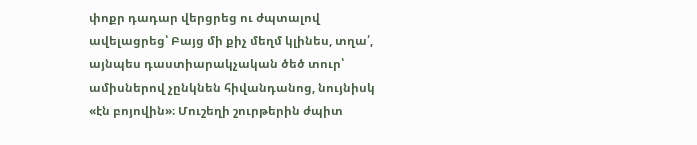փոքր դադար վերցրեց ու ժպտալով ավելացրեց՝ Բայց մի քիչ մեղմ կլինես, տղա՛, այնպես դաստիարակչական ծեծ տուր՝ ամիսներով չընկնեն հիվանդանոց, նույնիսկ «էն բոյովին»։ Մուշեղի շուրթերին ժպիտ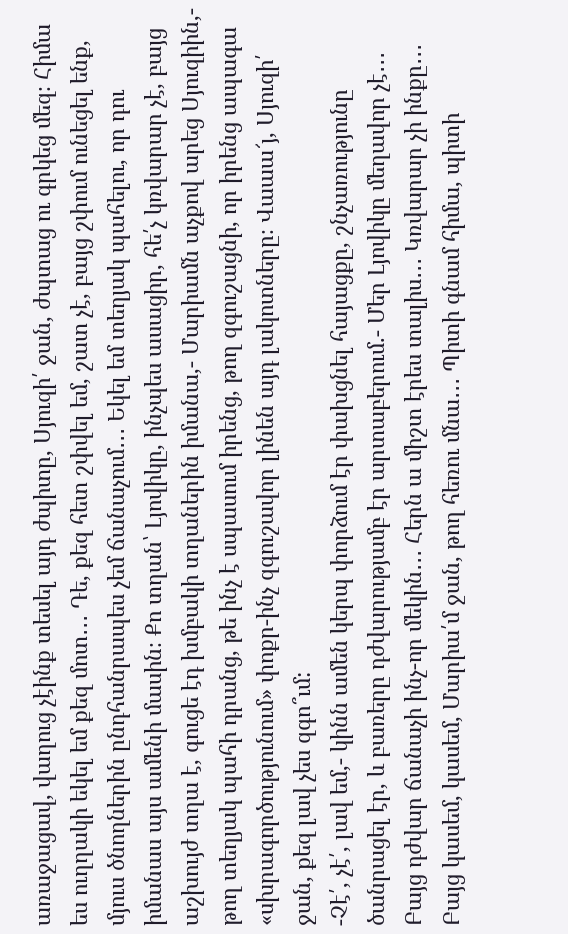առաջացավ, վաղուց չէինք տեսել այդ ժպիտը, Սյուզի՛ ջան, ժպտաց ու գրկեց մեզ։ Հիմա ես ուղղակի եկել եմ քեզ մոտ․․․ Դե, քեզ հետ շփվել եմ, շատ չէ, բայց շփում ունեցել ենք, մյուս ծնողներին ընդհանրապես չեմ ճանաչում․․․ Եկել եմ տեղյակ պահելու, որ դու իմանաս այս ամենի մասին։ Քո տղան՝ Լյովիկը, ինչպես ասացիր, հե՛չ կռվարար չէ, բայց աշխույժ տղա է, գուցե էդ խմբակի տղաներին իմանա,- Մարիամն աչքով արեց Սյուզիին,- թող տեղյակ պահի դրանց, թե ինչ է սպասում իրենց, թող զգուշացնի, որ իրենց ապագա «սխրագործությունում» փոքր-ինչ զգուշավոր լինեն այդ լակոտները։ Վաաա՜յ, Սյուզի՛ ջան, քեզ լավ չես զգո՞ւմ:
-Չէ՛, չէ՛, լավ եմ,- կինն ամեն կերպ փորձում էր փախցնել հայացքը, շնչառությունը ծանրացել էր, և բառերը դժվարությամբ էր արտաբերում.- Մեր Լյովիկը մեղավոր չէ․․․ Բայց դժվար ճանաչի ինչ-որ մեկին․․․ Հերն ա միշտ էրես տալիս․․․ Կռվարար չի ինքը․․․ Բայց կասեմ, կասեմ, Մարիա՛մ ջան, թող հեռու մնա․․․ Պիտի գնամ հիմա, պիտի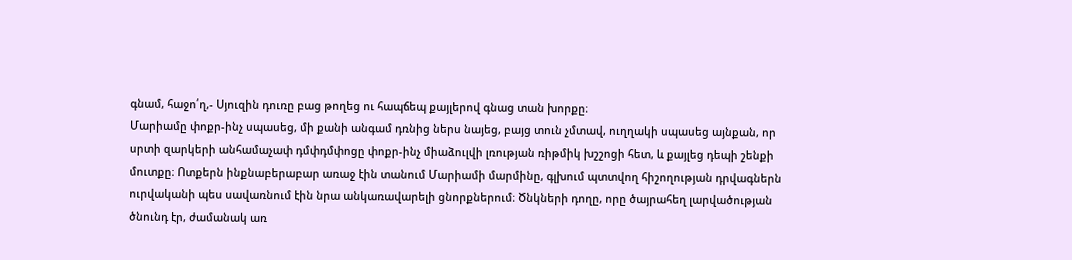գնամ, հաջո՛ղ,- Սյուզին դուռը բաց թողեց ու հապճեպ քայլերով գնաց տան խորքը։
Մարիամը փոքր-ինչ սպասեց, մի քանի անգամ դռնից ներս նայեց, բայց տուն չմտավ, ուղղակի սպասեց այնքան, որ սրտի զարկերի անհամաչափ դմփդմփոցը փոքր-ինչ միաձուլվի լռության ռիթմիկ խշշոցի հետ, և քայլեց դեպի շենքի մուտքը։ Ոտքերն ինքնաբերաբար առաջ էին տանում Մարիամի մարմինը, գլխում պտտվող հիշողության դրվագներն ուրվականի պես սավառնում էին նրա անկառավարելի ցնորքներում։ Ծնկների դողը, որը ծայրահեղ լարվածության ծնունդ էր, ժամանակ առ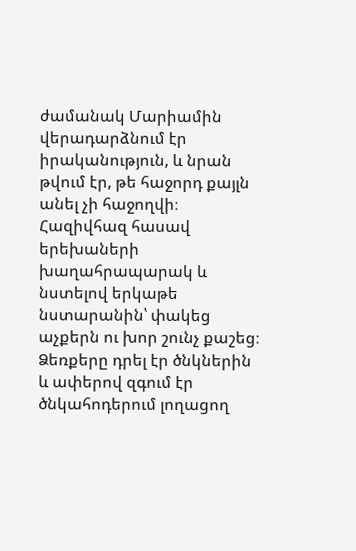ժամանակ Մարիամին վերադարձնում էր իրականություն, և նրան թվում էր, թե հաջորդ քայլն անել չի հաջողվի։ Հազիվհազ հասավ երեխաների խաղահրապարակ և նստելով երկաթե նստարանին՝ փակեց աչքերն ու խոր շունչ քաշեց։ Ձեռքերը դրել էր ծնկներին և ափերով զգում էր ծնկահոդերում լողացող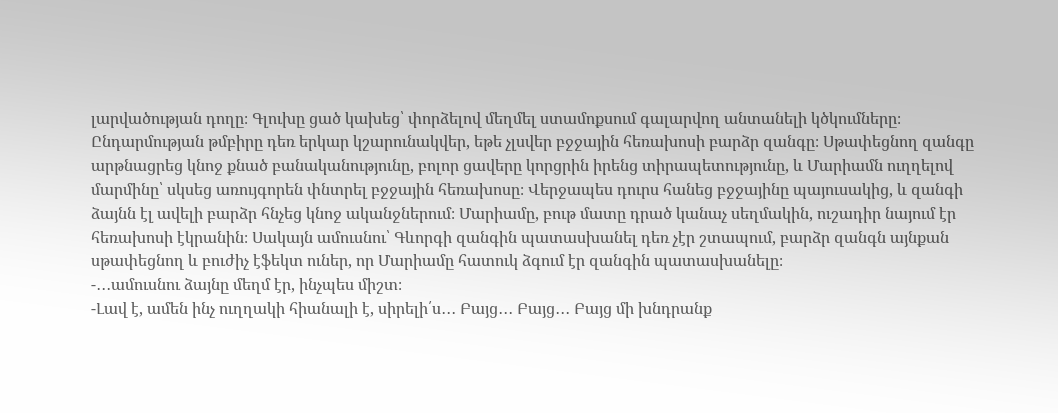լարվածության դողը։ Գլուխը ցած կախեց՝ փորձելով մեղմել ստամոքսում գալարվող անտանելի կծկումները։ Ընդարմության թմբիրը դեռ երկար կշարունակվեր, եթե չլսվեր բջջային հեռախոսի բարձր զանգը։ Սթափեցնող զանգը արթնացրեց կնոջ քնած բանականությունը, բոլոր ցավերը կորցրին իրենց տիրապետությունը, և Մարիամն ուղղելով մարմինը՝ սկսեց առույգորեն փնտրել բջջային հեռախոսը։ Վերջապես դուրս հանեց բջջայինը պայուսակից, և զանգի ձայնն էլ ավելի բարձր հնչեց կնոջ ականջներում։ Մարիամը, բութ մատը դրած կանաչ սեղմակին, ուշադիր նայում էր հեռախոսի էկրանին։ Սակայն ամուսնու՝ Գևորգի զանգին պատասխանել դեռ չէր շտապում, բարձր զանգն այնքան սթափեցնող և բուժիչ էֆեկտ ուներ, որ Մարիամը հատուկ ձգում էր զանգին պատասխանելը։
-․․․ամուսնու ձայնը մեղմ էր, ինչպես միշտ։
-Լավ է, ամեն ինչ ուղղակի հիանալի է, սիրելի՛ս․․․ Բայց․․․ Բայց․․․ Բայց մի խնդրանք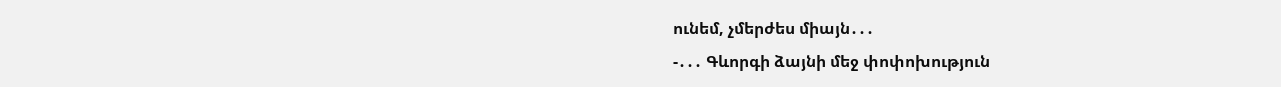ունեմ, չմերժես միայն․․․
-․․․ Գևորգի ձայնի մեջ փոփոխություն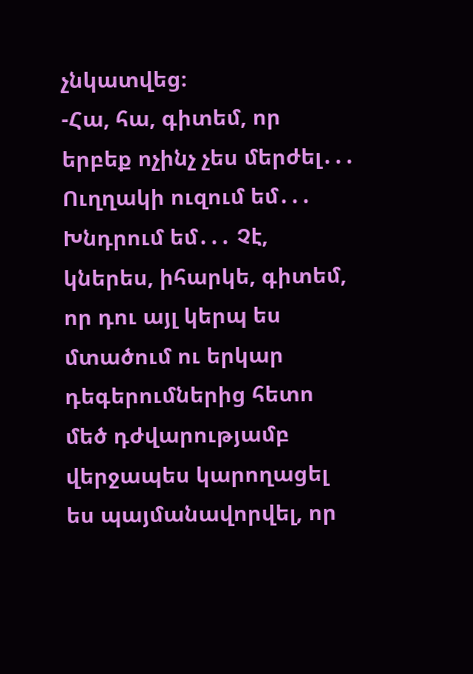չնկատվեց։
-Հա, հա, գիտեմ, որ երբեք ոչինչ չես մերժել․․․ Ուղղակի ուզում եմ․․․ Խնդրում եմ․․․ Չէ, կներես, իհարկե, գիտեմ, որ դու այլ կերպ ես մտածում ու երկար դեգերումներից հետո մեծ դժվարությամբ վերջապես կարողացել ես պայմանավորվել, որ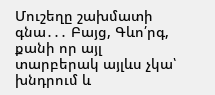Մուշեղը շախմատի գնա․․․ Բայց, Գևո՛րգ, քանի որ այլ տարբերակ այլևս չկա՝ խնդրում և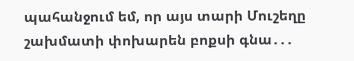պահանջում եմ, որ այս տարի Մուշեղը շախմատի փոխարեն բոքսի գնա․․․